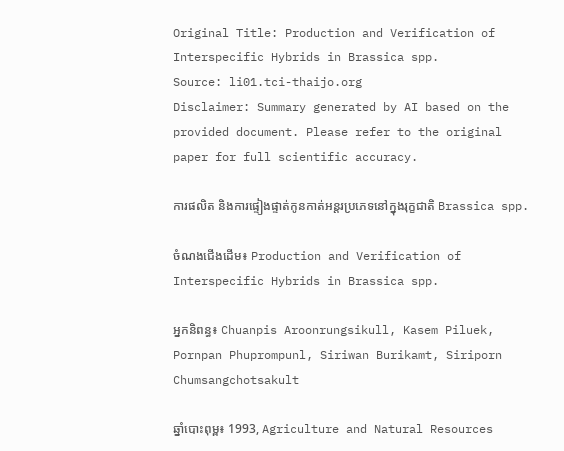Original Title: Production and Verification of Interspecific Hybrids in Brassica spp.
Source: li01.tci-thaijo.org
Disclaimer: Summary generated by AI based on the provided document. Please refer to the original paper for full scientific accuracy.

ការផលិត និងការផ្ទៀងផ្ទាត់កូនកាត់អន្តរប្រភេទនៅក្នុងរុក្ខជាតិ Brassica spp.

ចំណងជើងដើម៖ Production and Verification of Interspecific Hybrids in Brassica spp.

អ្នកនិពន្ធ៖ Chuanpis Aroonrungsikull, Kasem Piluek, Pornpan Phuprompunl, Siriwan Burikamt, Siriporn Chumsangchotsakult

ឆ្នាំបោះពុម្ព៖ 1993, Agriculture and Natural Resources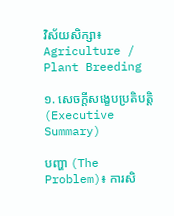វិស័យសិក្សា៖ Agriculture / Plant Breeding

១. សេចក្តីសង្ខេបប្រតិបត្តិ (Executive Summary)

បញ្ហា (The Problem)៖ ការសិ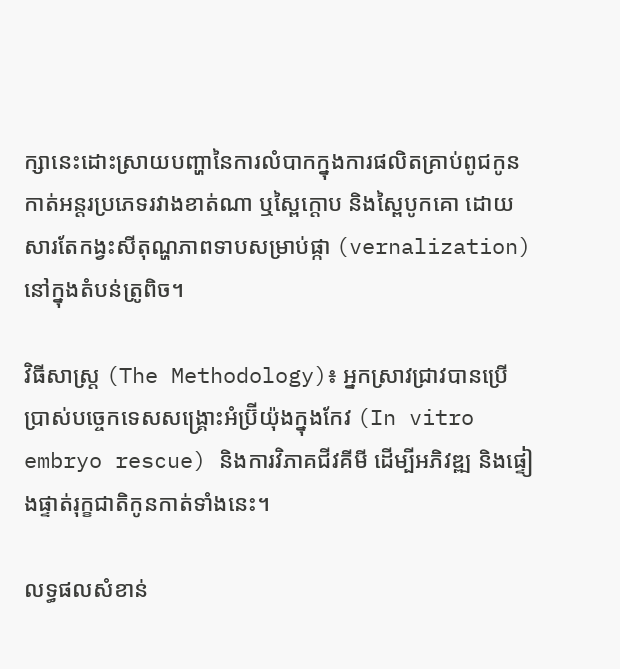ក្សានេះដោះស្រាយបញ្ហានៃការលំបាកក្នុងការផលិតគ្រាប់ពូជកូនកាត់អន្តរប្រភេទរវាងខាត់ណា ឬស្ពៃក្តោប និងស្ពៃបូកគោ ដោយសារតែកង្វះសីតុណ្ហភាពទាបសម្រាប់ផ្កា (vernalization) នៅក្នុងតំបន់ត្រូពិច។

វិធីសាស្ត្រ (The Methodology)៖ អ្នកស្រាវជ្រាវបានប្រើប្រាស់បច្ចេកទេសសង្គ្រោះអំប្រ៊ីយ៉ុងក្នុងកែវ (In vitro embryo rescue) និងការវិភាគជីវគីមី ដើម្បីអភិវឌ្ឍ និងផ្ទៀងផ្ទាត់រុក្ខជាតិកូនកាត់ទាំងនេះ។

លទ្ធផលសំខាន់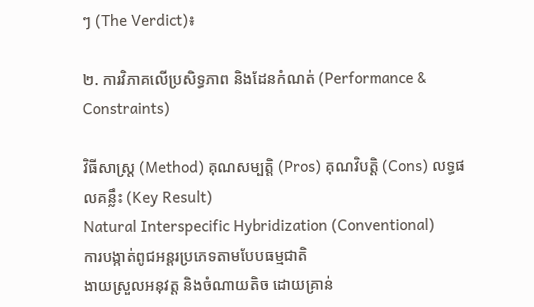ៗ (The Verdict)៖

២. ការវិភាគលើប្រសិទ្ធភាព និងដែនកំណត់ (Performance & Constraints)

វិធីសាស្ត្រ (Method) គុណសម្បត្តិ (Pros) គុណវិបត្តិ (Cons) លទ្ធផលគន្លឹះ (Key Result)
Natural Interspecific Hybridization (Conventional)
ការបង្កាត់ពូជអន្តរប្រភេទតាមបែបធម្មជាតិ
ងាយស្រួលអនុវត្ត និងចំណាយតិច ដោយគ្រាន់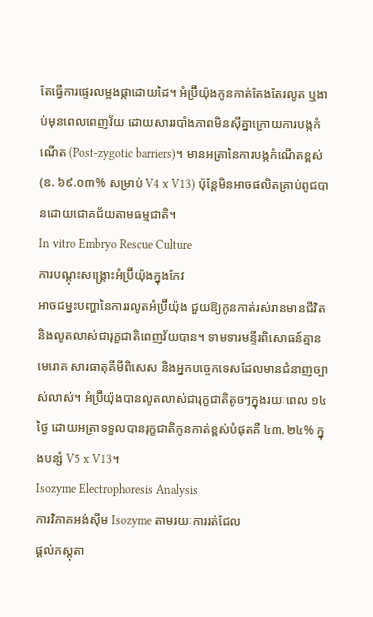តែធ្វើការផ្ទេរលម្អងផ្កាដោយដៃ។ អំប្រ៊ីយ៉ុងកូនកាត់តែងតែរលូត ឬងាប់មុនពេលពេញវ័យ ដោយសាររបាំងភាពមិនស៊ីគ្នាក្រោយការបង្កកំណើត (Post-zygotic barriers)។ មានអត្រានៃការបង្កកំណើតខ្ពស់ (ឧ. ៦៩.០៣% សម្រាប់ V4 x V13) ប៉ុន្តែមិនអាចផលិតគ្រាប់ពូជបានដោយជោគជ័យតាមធម្មជាតិ។
In vitro Embryo Rescue Culture
ការបណ្តុះសង្គ្រោះអំប្រ៊ីយ៉ុងក្នុងកែវ
អាចជម្នះបញ្ហានៃការរលូតអំប្រ៊ីយ៉ុង ជួយឱ្យកូនកាត់រស់រានមានជីវិត និងលូតលាស់ជារុក្ខជាតិពេញវ័យបាន។ ទាមទារមន្ទីរពិសោធន៍គ្មានមេរោគ សារធាតុគីមីពិសេស និងអ្នកបច្ចេកទេសដែលមានជំនាញច្បាស់លាស់។ អំប្រ៊ីយ៉ុងបានលូតលាស់ជារុក្ខជាតិតូចៗក្នុងរយៈពេល ១៤ ថ្ងៃ ដោយអត្រាទទួលបានរុក្ខជាតិកូនកាត់ខ្ពស់បំផុតគឺ ៤៣.២៤% ក្នុងបន្សំ V5 x V13។
Isozyme Electrophoresis Analysis
ការវិភាគអង់ស៊ីម Isozyme តាមរយៈការរត់ជែល
ផ្តល់ភស្តុតា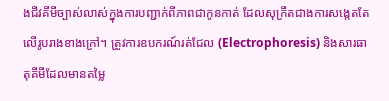ងជីវគីមីច្បាស់លាស់ក្នុងការបញ្ជាក់ពីភាពជាកូនកាត់ ដែលសុក្រឹតជាងការសង្កេតតែលើរូបរាងខាងក្រៅ។ ត្រូវការឧបករណ៍រត់ជែល (Electrophoresis) និងសារធាតុគីមីដែលមានតម្លៃ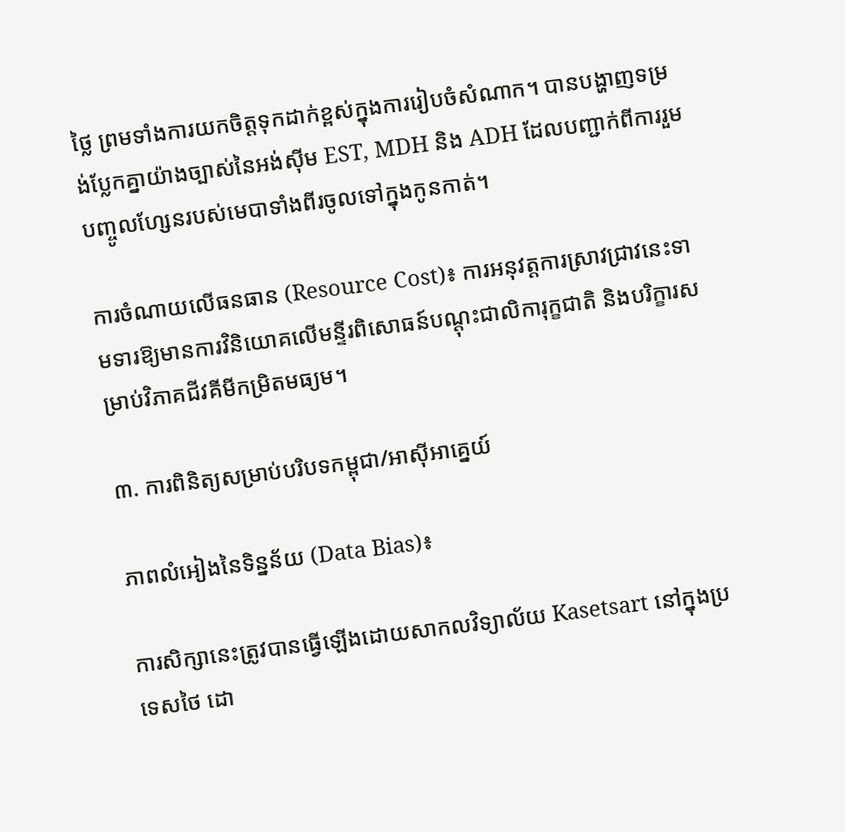ថ្លៃ ព្រមទាំងការយកចិត្តទុកដាក់ខ្ពស់ក្នុងការរៀបចំសំណាក។ បានបង្ហាញទម្រង់ប្លែកគ្នាយ៉ាងច្បាស់នៃអង់ស៊ីម EST, MDH និង ADH ដែលបញ្ជាក់ពីការរួមបញ្ចូលហ្សែនរបស់មេបាទាំងពីរចូលទៅក្នុងកូនកាត់។

ការចំណាយលើធនធាន (Resource Cost)៖ ការអនុវត្តការស្រាវជ្រាវនេះទាមទារឱ្យមានការវិនិយោគលើមន្ទីរពិសោធន៍បណ្តុះជាលិការុក្ខជាតិ និងបរិក្ខារសម្រាប់វិភាគជីវគីមីកម្រិតមធ្យម។

៣. ការពិនិត្យសម្រាប់បរិបទកម្ពុជា/អាស៊ីអាគ្នេយ៍

ភាពលំអៀងនៃទិន្នន័យ (Data Bias)៖

ការសិក្សានេះត្រូវបានធ្វើឡើងដោយសាកលវិទ្យាល័យ Kasetsart នៅក្នុងប្រទេសថៃ ដោ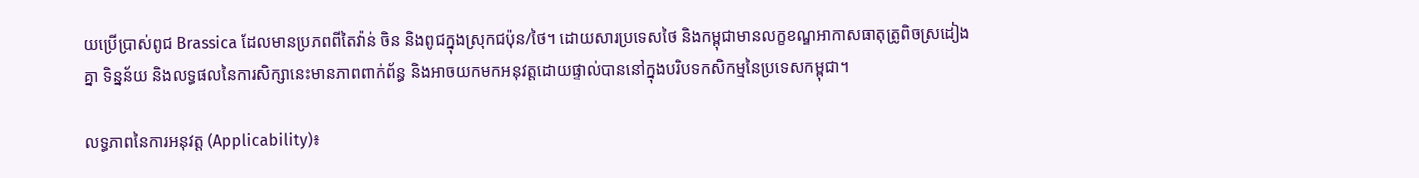យប្រើប្រាស់ពូជ Brassica ដែលមានប្រភពពីតៃវ៉ាន់ ចិន និងពូជក្នុងស្រុកជប៉ុន/ថៃ។ ដោយសារប្រទេសថៃ និងកម្ពុជាមានលក្ខខណ្ឌអាកាសធាតុត្រូពិចស្រដៀងគ្នា ទិន្នន័យ និងលទ្ធផលនៃការសិក្សានេះមានភាពពាក់ព័ន្ធ និងអាចយកមកអនុវត្តដោយផ្ទាល់បាននៅក្នុងបរិបទកសិកម្មនៃប្រទេសកម្ពុជា។

លទ្ធភាពនៃការអនុវត្ត (Applicability)៖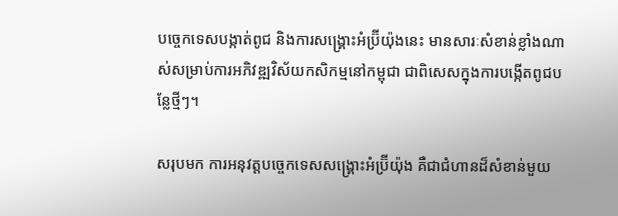បច្ចេកទេសបង្កាត់ពូជ និងការសង្គ្រោះអំប្រ៊ីយ៉ុងនេះ មានសារៈសំខាន់ខ្លាំងណាស់សម្រាប់ការអភិវឌ្ឍវិស័យកសិកម្មនៅកម្ពុជា ជាពិសេសក្នុងការបង្កើតពូជបន្លែថ្មីៗ។

សរុបមក ការអនុវត្តបច្ចេកទេសសង្គ្រោះអំប្រ៊ីយ៉ុង គឺជាជំហានដ៏សំខាន់មួយ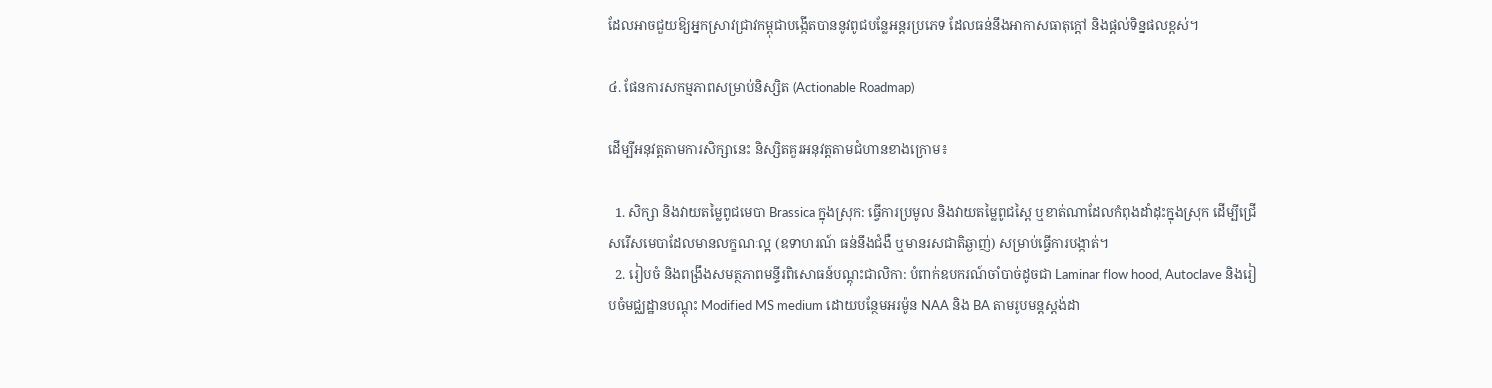ដែលអាចជួយឱ្យអ្នកស្រាវជ្រាវកម្ពុជាបង្កើតបាននូវពូជបន្លែអន្តរប្រភេទ ដែលធន់នឹងអាកាសធាតុក្តៅ និងផ្តល់ទិន្នផលខ្ពស់។

៤. ផែនការសកម្មភាពសម្រាប់និស្សិត (Actionable Roadmap)

ដើម្បីអនុវត្តតាមការសិក្សានេះ និស្សិតគួរអនុវត្តតាមជំហានខាងក្រោម៖

  1. សិក្សា និងវាយតម្លៃពូជមេបា Brassica ក្នុងស្រុក: ធ្វើការប្រមូល និងវាយតម្លៃពូជស្ពៃ ឬខាត់ណាដែលកំពុងដាំដុះក្នុងស្រុក ដើម្បីជ្រើសរើសមេបាដែលមានលក្ខណៈល្អ (ឧទាហរណ៍ ធន់នឹងជំងឺ ឬមានរសជាតិឆ្ងាញ់) សម្រាប់ធ្វើការបង្កាត់។
  2. រៀបចំ និងពង្រឹងសមត្ថភាពមន្ទីរពិសោធន៍បណ្តុះជាលិកា: បំពាក់ឧបករណ៍ចាំបាច់ដូចជា Laminar flow hood, Autoclave និងរៀបចំមជ្ឈដ្ឋានបណ្តុះ Modified MS medium ដោយបន្ថែមអរម៉ូន NAA និង BA តាមរូបមន្តស្តង់ដា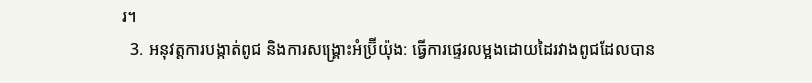រ។
  3. អនុវត្តការបង្កាត់ពូជ និងការសង្គ្រោះអំប្រ៊ីយ៉ុង: ធ្វើការផ្ទេរលម្អងដោយដៃរវាងពូជដែលបាន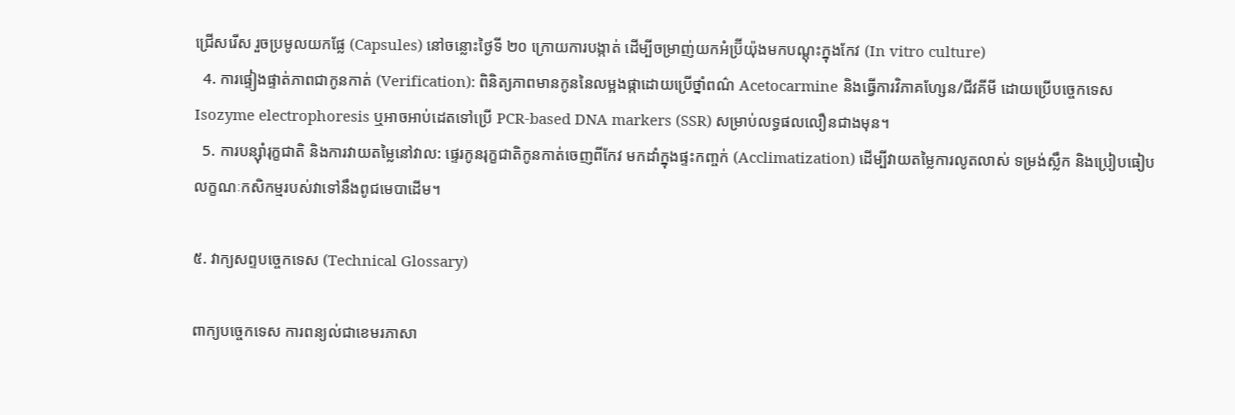ជ្រើសរើស រួចប្រមូលយកផ្លែ (Capsules) នៅចន្លោះថ្ងៃទី ២០ ក្រោយការបង្កាត់ ដើម្បីចម្រាញ់យកអំប្រ៊ីយ៉ុងមកបណ្តុះក្នុងកែវ (In vitro culture)
  4. ការផ្ទៀងផ្ទាត់ភាពជាកូនកាត់ (Verification): ពិនិត្យភាពមានកូននៃលម្អងផ្កាដោយប្រើថ្នាំពណ៌ Acetocarmine និងធ្វើការវិភាគហ្សែន/ជីវគីមី ដោយប្រើបច្ចេកទេស Isozyme electrophoresis ឬអាចអាប់ដេតទៅប្រើ PCR-based DNA markers (SSR) សម្រាប់លទ្ធផលលឿនជាងមុន។
  5. ការបន្ស៊ាំរុក្ខជាតិ និងការវាយតម្លៃនៅវាល: ផ្ទេរកូនរុក្ខជាតិកូនកាត់ចេញពីកែវ មកដាំក្នុងផ្ទះកញ្ចក់ (Acclimatization) ដើម្បីវាយតម្លៃការលូតលាស់ ទម្រង់ស្លឹក និងប្រៀបធៀបលក្ខណៈកសិកម្មរបស់វាទៅនឹងពូជមេបាដើម។

៥. វាក្យសព្ទបច្ចេកទេស (Technical Glossary)

ពាក្យបច្ចេកទេស ការពន្យល់ជាខេមរភាសា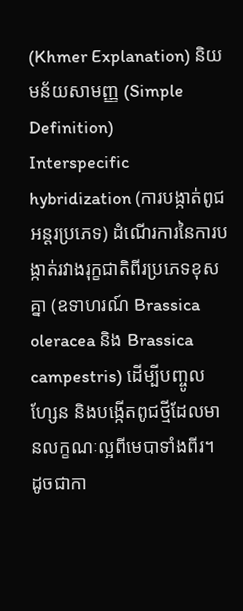(Khmer Explanation) និយមន័យសាមញ្ញ (Simple Definition)
Interspecific hybridization (ការបង្កាត់ពូជអន្តរប្រភេទ) ដំណើរការនៃការបង្កាត់រវាងរុក្ខជាតិពីរប្រភេទខុសគ្នា (ឧទាហរណ៍ Brassica oleracea និង Brassica campestris) ដើម្បីបញ្ចូលហ្សែន និងបង្កើតពូជថ្មីដែលមានលក្ខណៈល្អពីមេបាទាំងពីរ។ ដូចជាកា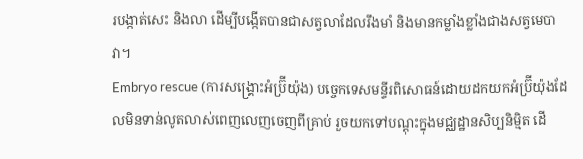របង្កាត់សេះ និងលា ដើម្បីបង្កើតបានជាសត្វលាដែលរឹងមាំ និងមានកម្លាំងខ្លាំងជាងសត្វមេបាវា។
Embryo rescue (ការសង្គ្រោះអំប្រ៊ីយ៉ុង) បច្ចេកទេសមន្ទីរពិសោធន៍ដោយដកយកអំប្រ៊ីយ៉ុងដែលមិនទាន់លូតលាស់ពេញលេញចេញពីគ្រាប់ រួចយកទៅបណ្តុះក្នុងមជ្ឈដ្ឋានសិប្បនិម្មិត ដើ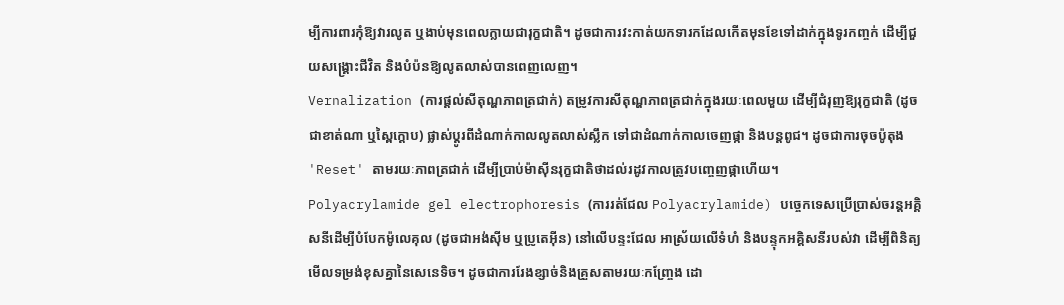ម្បីការពារកុំឱ្យវារលូត ឬងាប់មុនពេលក្លាយជារុក្ខជាតិ។ ដូចជាការវះកាត់យកទារកដែលកើតមុនខែទៅដាក់ក្នុងទូរកញ្ចក់ ដើម្បីជួយសង្គ្រោះជីវិត និងបំប៉នឱ្យលូតលាស់បានពេញលេញ។
Vernalization (ការផ្ដល់សីតុណ្ហភាពត្រជាក់) តម្រូវការសីតុណ្ហភាពត្រជាក់ក្នុងរយៈពេលមួយ ដើម្បីជំរុញឱ្យរុក្ខជាតិ (ដូចជាខាត់ណា ឬស្ពៃក្តោប) ផ្លាស់ប្តូរពីដំណាក់កាលលូតលាស់ស្លឹក ទៅជាដំណាក់កាលចេញផ្កា និងបន្តពូជ។ ដូចជាការចុចប៉ូតុង 'Reset' តាមរយៈភាពត្រជាក់ ដើម្បីប្រាប់ម៉ាស៊ីនរុក្ខជាតិថាដល់រដូវកាលត្រូវបញ្ចេញផ្កាហើយ។
Polyacrylamide gel electrophoresis (ការរត់ជែល Polyacrylamide) បច្ចេកទេសប្រើប្រាស់ចរន្តអគ្គិសនីដើម្បីបំបែកម៉ូលេគុល (ដូចជាអង់ស៊ីម ឬប្រូតេអ៊ីន) នៅលើបន្ទះជែល អាស្រ័យលើទំហំ និងបន្ទុកអគ្គិសនីរបស់វា ដើម្បីពិនិត្យមើលទម្រង់ខុសគ្នានៃសេនេទិច។ ដូចជាការរែងខ្សាច់និងគ្រួសតាមរយៈកញ្ច្រែង ដោ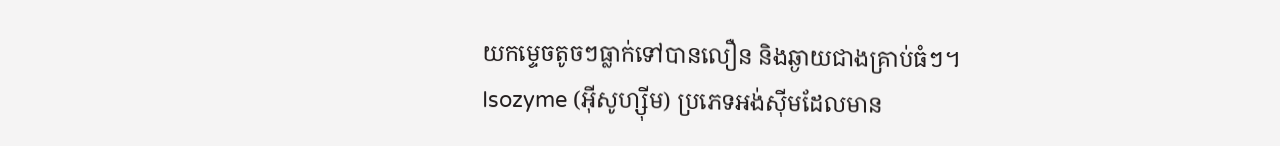យកម្ទេចតូចៗធ្លាក់ទៅបានលឿន និងឆ្ងាយជាងគ្រាប់ធំៗ។
Isozyme (អ៊ីសូហ្ស៊ីម) ប្រភេទអង់ស៊ីមដែលមាន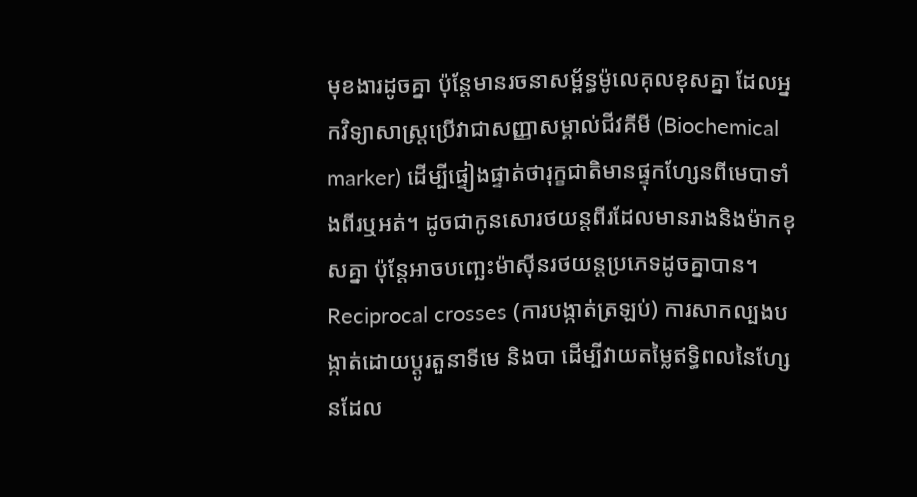មុខងារដូចគ្នា ប៉ុន្តែមានរចនាសម្ព័ន្ធម៉ូលេគុលខុសគ្នា ដែលអ្នកវិទ្យាសាស្ត្រប្រើវាជាសញ្ញាសម្គាល់ជីវគីមី (Biochemical marker) ដើម្បីផ្ទៀងផ្ទាត់ថារុក្ខជាតិមានផ្ទុកហ្សែនពីមេបាទាំងពីរឬអត់។ ដូចជាកូនសោរថយន្តពីរដែលមានរាងនិងម៉ាកខុសគ្នា ប៉ុន្តែអាចបញ្ឆេះម៉ាស៊ីនរថយន្តប្រភេទដូចគ្នាបាន។
Reciprocal crosses (ការបង្កាត់ត្រឡប់) ការសាកល្បងបង្កាត់ដោយប្តូរតួនាទីមេ និងបា ដើម្បីវាយតម្លៃឥទ្ធិពលនៃហ្សែនដែល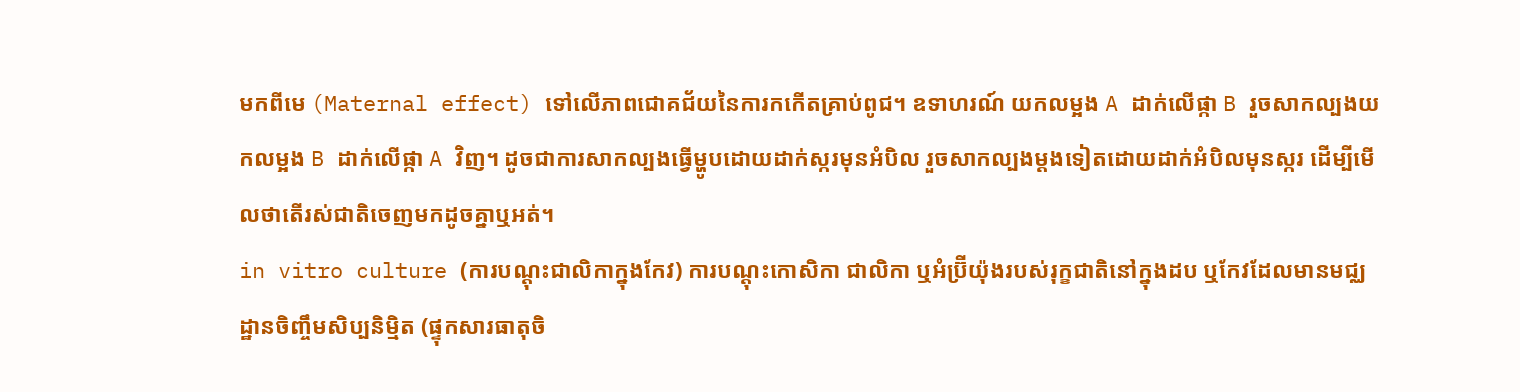មកពីមេ (Maternal effect) ទៅលើភាពជោគជ័យនៃការកកើតគ្រាប់ពូជ។ ឧទាហរណ៍ យកលម្អង A ដាក់លើផ្កា B រួចសាកល្បងយកលម្អង B ដាក់លើផ្កា A វិញ។ ដូចជាការសាកល្បងធ្វើម្ហូបដោយដាក់ស្ករមុនអំបិល រួចសាកល្បងម្ដងទៀតដោយដាក់អំបិលមុនស្ករ ដើម្បីមើលថាតើរស់ជាតិចេញមកដូចគ្នាឬអត់។
in vitro culture (ការបណ្តុះជាលិកាក្នុងកែវ) ការបណ្តុះកោសិកា ជាលិកា ឬអំប្រ៊ីយ៉ុងរបស់រុក្ខជាតិនៅក្នុងដប ឬកែវដែលមានមជ្ឈដ្ឋានចិញ្ចឹមសិប្បនិម្មិត (ផ្ទុកសារធាតុចិ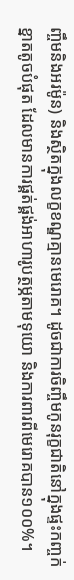ញ្ចឹមនិងអរម៉ូន) និងស្ថិតក្នុងលក្ខខណ្ឌគ្មានមេរោគ។ ដូចជាការចិញ្ចឹមកូនរុក្ខជាតិនៅក្នុងផ្ទះកញ្ចក់ខ្នាតតូចបំផុត ដែលមានការផ្គត់ផ្គង់អាហារូបត្ថម្ភតាមទុយោ និងការពារពីមេរោគបាន១០០%។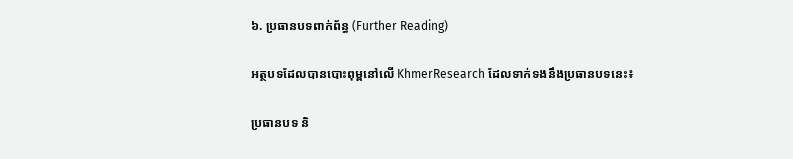៦. ប្រធានបទពាក់ព័ន្ធ (Further Reading)

អត្ថបទដែលបានបោះពុម្ពនៅលើ KhmerResearch ដែលទាក់ទងនឹងប្រធានបទនេះ៖

ប្រធានបទ និ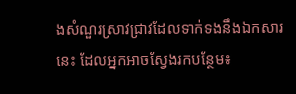ងសំណួរស្រាវជ្រាវដែលទាក់ទងនឹងឯកសារនេះ ដែលអ្នកអាចស្វែងរកបន្ថែម៖